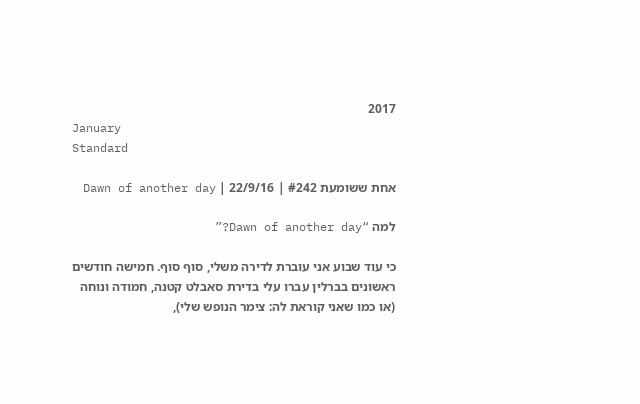2017
January
Standard

אחת ששומעת #242 | 22/9/16 | Dawn of another day

למה “Dawn of another day?”

כי עוד שבוע אני עוברת לדירה משלי, סוף סוף. חמישה חודשים ראשונים בברלין עברו עלי בדירת סאבלט קטנה, חמודה ונוחה (או כמו שאני קוראת לה: צימר הנופש שלי),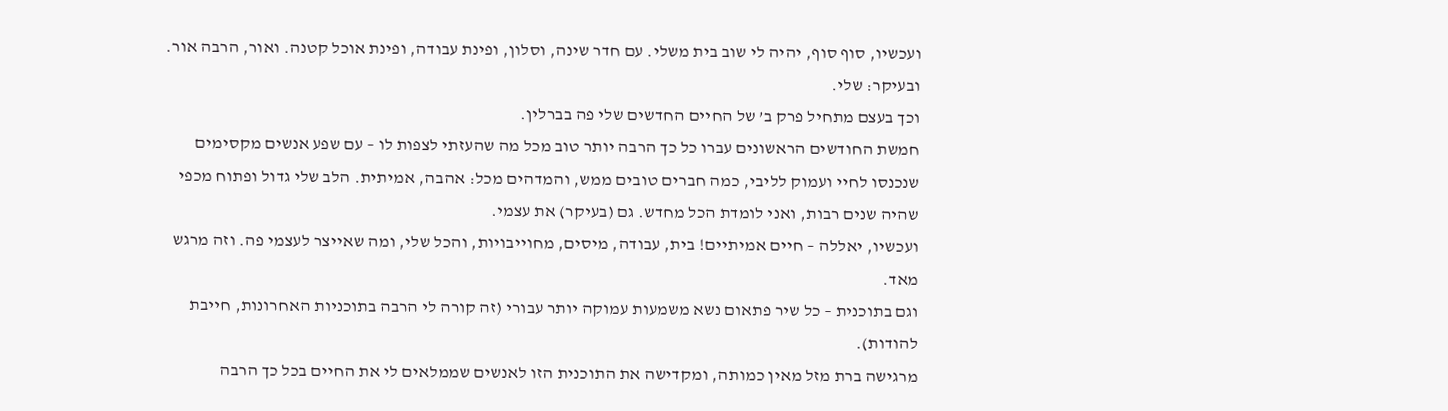ועכשיו, סוף סוף, יהיה לי שוב בית משלי. עם חדר שינה, וסלון, ופינת עבודה, ופינת אוכל קטנה. ואור, הרבה אור. ובעיקר: שלי.
וכך בעצם מתחיל פרק ב’ של החיים החדשים שלי פה בברלין.
חמשת החודשים הראשונים עברו כל כך הרבה יותר טוב מכל מה שהעזתי לצפות לו – עם שפע אנשים מקסימים שנכנסו לחיי ועמוק לליבי, כמה חברים טובים ממש, והמדהים מכל: אהבה, אמיתית. הלב שלי גדול ופתוח מכפי שהיה שנים רבות, ואני לומדת הכל מחדש. גם (בעיקר) את עצמי.
ועכשיו, יאללה – חיים אמיתיים! בית, עבודה, מיסים, מחוייבויות, והכל שלי, ומה שאייצר לעצמי פה. וזה מרגש מאד.
וגם בתוכנית – כל שיר פתאום נשא משמעות עמוקה יותר עבורי (זה קורה לי הרבה בתוכניות האחרונות, חייבת להודות).
מרגישה ברת מזל מאין כמותה, ומקדישה את התוכנית הזו לאנשים שממלאים לי את החיים בכל כך הרבה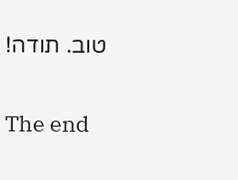טוב. תודה!

The end